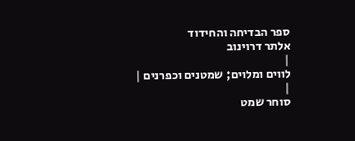ספר הבדיחה והחידוד
אלתר דרוינוב
|
לווים ומלוים; שמטנים וכפרנים |
|
סוחר שמט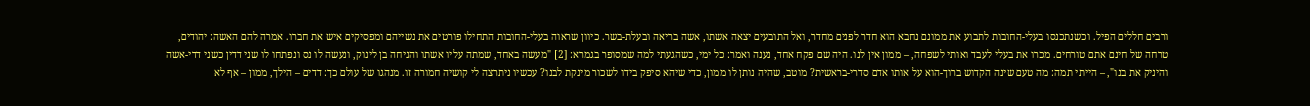ורבים חללים הפיל. וכשנתכנסו בעלי-החובות לתבוע את ממונם נחבא הוא חדר לפנים מחדר, ואל התובעים יצאה אשתו, אשה בריאה ובעלת-בשר. כיוון שראוה בעלי-החובות התחילו פורטים את נשייהם ומפסיקים איש את חברו. אמרה להם האשה: יהודים, טרחה של חינם אתם טורחים. מכרו את בעלי לעבד ואותי לשפחה, – ממון אין לנו. היה שם פקח אחד, נענה ואמר: כל ימי, כשהגעתי למה שמסופר בגמרא: [2] "מעשה באחד, שמתה עליו אשתו והניחה בן לינוק, ונעשה לו נס ונפתחו לו שני דדין כשני דדי-אשה והיניק את בנו", – הייתי תמה: מה טעם שינה הקדוש ברוך-הוא על אותו אדם סדרי-בראשית? מוטב, שהיה נותן לו ממון, כדי שיהא סיפק בידו לשכור מינקת לבנו? עכשיו ניתרצה לי קושיה חמורה זו. מנהגו של עולם כך: דדים – הילך, ממון – אף לא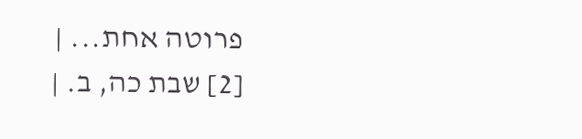פרוטה אחת... |
[2] שבת כה, ב. |